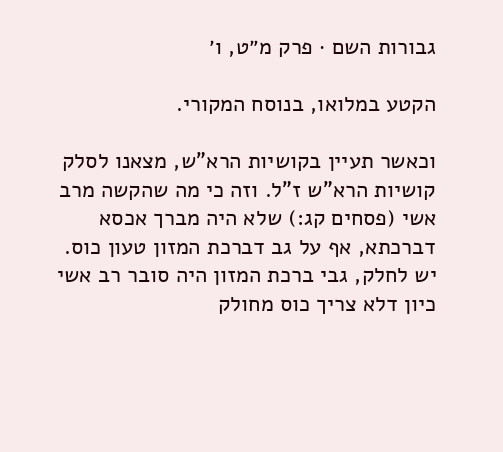גבורות השם · פרק מ״ט, ו׳

הקטע במלואו, בנוסח המקורי.

וכאשר תעיין בקושיות הרא"ש, מצאנו לסלק קושיות הרא"ש ז"ל. וזה כי מה שהקשה מרב אשי (פסחים קג:) שלא היה מברך אכסא דברכתא, אף על גב דברכת המזון טעון כוס. יש לחלק, גבי ברכת המזון היה סובר רב אשי כיון דלא צריך כוס מחולק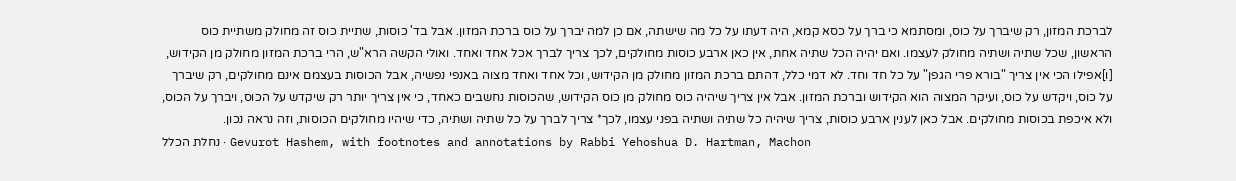לברכת המזון, רק שיברך על כוס, ומסתמא כי ברך על כסא קמא, היה דעתו על כל מה שישתה, אם כן למה יברך על כוס ברכת המזון. אבל בד' כוסות, שתיית כוס זה מחולק משתיית כוס הראשון, שכל שתיה ושתיה מחולק לעצמו. ואם יהיה הכל שתיה אחת, אין כאן ארבע כוסות מחולקים, לכך צריך לברך אכל אחד ואחד. ואולי הקשה הרא"ש, הרי ברכת המזון מחולק מן הקידוש, [ו]אפילו הכי אין צריך "בורא פרי הגפן" על כל חד וחד. לא דמי כלל, דהתם ברכת המזון מחולק מן הקידוש, וכל אחד ואחד מצוה באנפי נפשיה, אבל הכוסות בעצמם אינם מחולקים, רק שיברך על כוס, ויקדש על כוס, ועיקר המצוה הוא הקידוש וברכת המזון. אבל אין צריך שיהיה כוס מחולק מן כוס הקידוש, שהכוסות נחשבים כאחד, כי אין צריך יותר רק שיקדש על הכוס, ויברך על הכוס, ולא איכפת בכוסות מחולקים. אבל כאן לענין ארבע כוסות, צריך שיהיה כל שתיה ושתיה בפני עצמו, לכך* צריך לברך על כל שתיה ושתיה, כדי שיהיו מחולקים הכוסות, וזה נראה נכון.
נחלת הכלל · Gevurot Hashem, with footnotes and annotations by Rabbi Yehoshua D. Hartman, Machon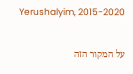Yerushalyim, 2015-2020

על המקור הזה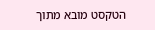הטקסט מובא מתוך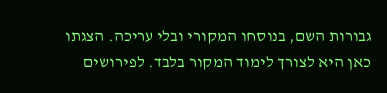גבורות השם, בנוסחו המקורי ובלי עריכה. הצגתו כאן היא לצורך לימוד המקור בלבד. לפירושים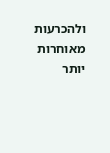ולהכרעות מאוחרות יותר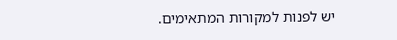יש לפנות למקורות המתאימים.